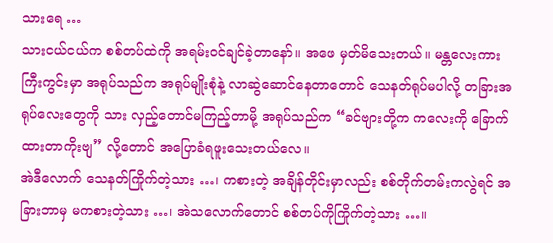သားရေ …
သားငယ်ငယ်က စစ်တပ်ထဲကို အရမ်းဝင်ချင်ခဲ့တာနော်။ အဖေ မှတ်မိသေးတယ်။ မန္တလေးကားကြီးကွင်းမှာ အရုပ်သည်က အရုပ်မျိုးစုံနဲ့ လာဆွဲဆောင်နေတာတောင် သေနတ်ရုပ်မပါလို့ တခြားအရုပ်လေးတွေကို သား လှည့်တောင်မကြည့်တာမို့ အရုပ်သည်က “ခင်ဗျားတို့က ကလေးကို ခြောက်ထားတာကိုးဗျ” လို့တောင် အပြောခံရဖူးသေးတယ်လေ။
အဲဒီလောက် သေနတ်ကြိုက်တဲ့သား …၊ ကစားတဲ့ အချိန်တိုင်းမှာလည်း စစ်တိုက်တမ်းကလွဲရင် အခြားဘာမှ မကစားတဲ့သား …၊ အဲသလောက်တောင် စစ်တပ်ကိုကြိုက်တဲ့သား …။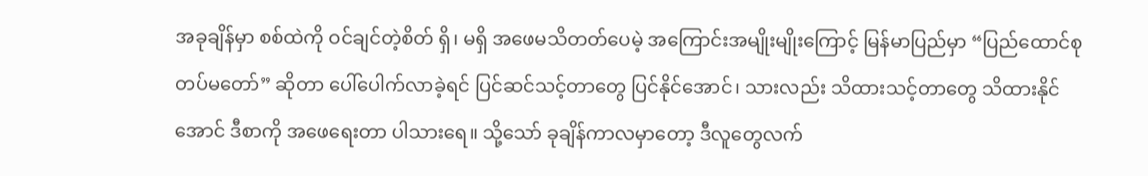အခုချိန်မှာ စစ်ထဲကို ဝင်ချင်တဲ့စိတ် ရှိ၊ မရှိ အဖေမသိတတ်ပေမဲ့ အကြောင်းအမျိုးမျိုးကြောင့် မြန်မာပြည်မှာ “ပြည်ထောင်စုတပ်မတော်” ဆိုတာ ပေါ်ပေါက်လာခဲ့ရင် ပြင်ဆင်သင့်တာတွေ ပြင်နိုင်အောင်၊ သားလည်း သိထားသင့်တာတွေ သိထားနိုင်အောင် ဒီစာကို အဖေရေးတာ ပါသားရေ။ သို့သော် ခုချိန်ကာလမှာတော့ ဒီလူတွေလက်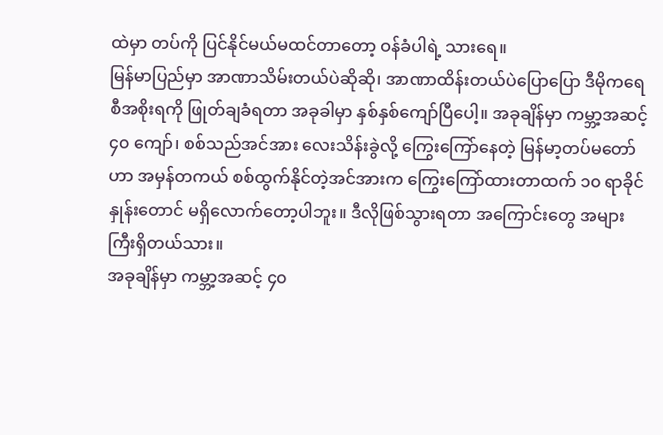ထဲမှာ တပ်ကို ပြင်နိုင်မယ်မထင်တာတော့ ဝန်ခံပါရဲ့ သားရေ။
မြန်မာပြည်မှာ အာဏာသိမ်းတယ်ပဲဆိုဆို၊ အာဏာထိန်းတယ်ပဲပြောပြော ဒီမိုကရေစီအစိုးရကို ဖြုတ်ချခံရတာ အခုခါမှာ နှစ်နှစ်ကျော်ပြီပေါ့။ အခုချိန်မှာ ကမ္ဘာ့အဆင့် ၄၀ ကျော်၊ စစ်သည်အင်အား လေးသိန်းခွဲလို့ ကြွေးကြော်နေတဲ့ မြန်မာ့တပ်မတော်ဟာ အမှန်တကယ် စစ်ထွက်နိုင်တဲ့အင်အားက ကြွေးကြော်ထားတာထက် ၁၀ ရာခိုင်နှုန်းတောင် မရှိလောက်တော့ပါဘူး။ ဒီလိုဖြစ်သွားရတာ အကြောင်းတွေ အများကြီးရှိတယ်သား။
အခုချိန်မှာ ကမ္ဘာ့အဆင့် ၄၀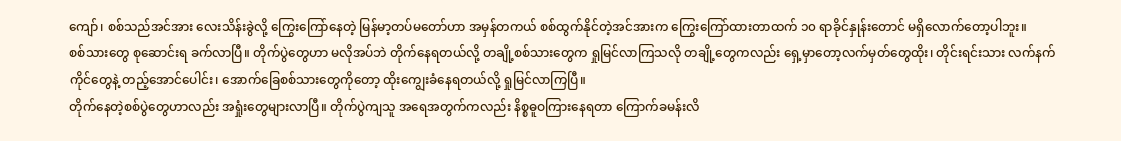ကျော်၊ စစ်သည်အင်အား လေးသိန်းခွဲလို့ ကြွေးကြော်နေတဲ့ မြန်မာ့တပ်မတော်ဟာ အမှန်တကယ် စစ်ထွက်နိုင်တဲ့အင်အားက ကြွေးကြော်ထားတာထက် ၁၀ ရာခိုင်နှုန်းတောင် မရှိလောက်တော့ပါဘူး။
စစ်သားတွေ စုဆောင်းရ ခက်လာပြီ။ တိုက်ပွဲတွေဟာ မလိုအပ်ဘဲ တိုက်နေရတယ်လို့ တချို့စစ်သားတွေက ရှုမြင်လာကြသလို တချို့တွေကလည်း ရှေ့မှာတော့လက်မှတ်တွေထိုး၊ တိုင်းရင်းသား လက်နက်ကိုင်တွေနဲ့ တည့်အောင်ပေါင်း၊ အောက်ခြေစစ်သားတွေကိုတော့ ထိုးကျွေးခံနေရတယ်လို့ ရှုမြင်လာကြပြီ။
တိုက်နေတဲ့စစ်ပွဲတွေဟာလည်း အရှုံးတွေများလာပြီ။ တိုက်ပွဲကျသူ အရေအတွက်ကလည်း နိစ္စဓူဝကြားနေရတာ ကြောက်ခမန်းလိ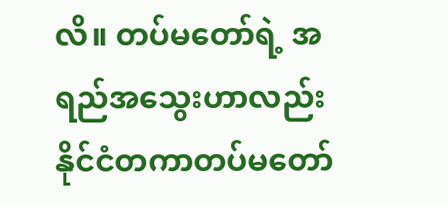လိ။ တပ်မတော်ရဲ့ အရည်အသွေးဟာလည်း နိုင်ငံတကာတပ်မတော်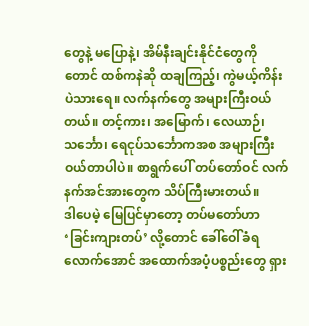တွေနဲ့ မပြောနဲ့၊ အိမ်နီးချင်းနိုင်ငံတွေကိုတောင် ထစ်ကနဲဆို ထချကြည့်၊ ကွဲမယ့်ကိန်း ပဲသားရေ။ လက်နက်တွေ အများကြီးဝယ်တယ်။ တင့်ကား၊ အမြောက်၊ လေယာဉ်၊ သင်္ဘော၊ ရေငုပ်သင်္ဘောကအစ အများကြီးဝယ်တာပါပဲ။ စာရွက်ပေါ် တပ်တော်ဝင် လက်နက်အင်အားတွေက သိပ်ကြီးမားတယ်။
ဒါပေမဲ့ မြေပြင်မှာတော့ တပ်မတော်ဟာ ‘ခြင်းကျားတပ်’ လို့တောင် ခေါ်ဝေါ်ခံရလောက်အောင် အထောက်အပံ့ပစ္စည်းတွေ ရှား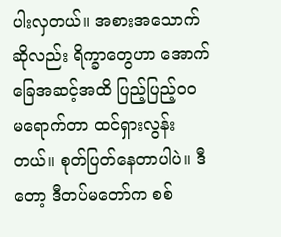ပါးလှတယ်။ အစားအသောက်ဆိုလည်း ရိက္ခာတွေဟာ အောက်ခြေအဆင့်အထိ ပြည့်ပြည့်ဝဝ မရောက်တာ ထင်ရှားလွန်းတယ်။ စုတ်ပြတ်နေတာပါပဲ။ ဒီတော့ ဒီတပ်မတော်က စစ်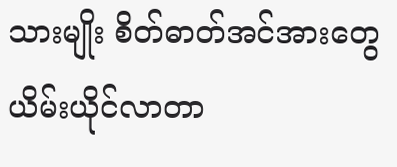သားမျိုး စိတ်ဓာတ်အင်အားတွေ ယိမ်းယိုင်လာတာ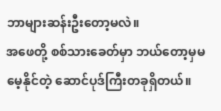ဘာများဆန်းဦးတော့မလဲ။
အဖေတို့ စစ်သားခေတ်မှာ ဘယ်တော့မှမမေ့နိုင်တဲ့ ဆောင်ပုဒ်ကြီးတခုရှိတယ်။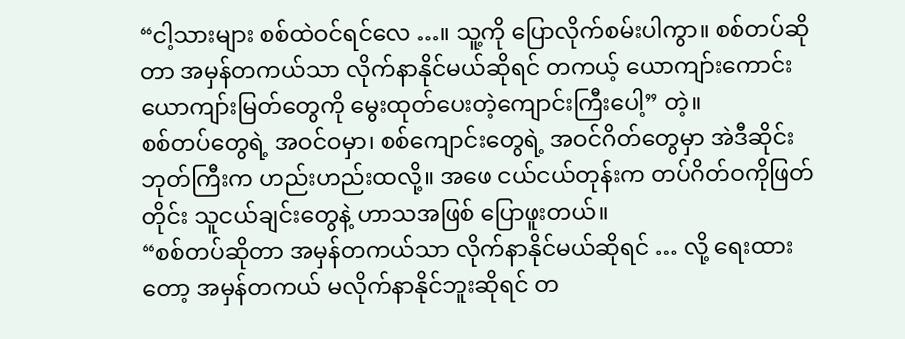“ငါ့သားများ စစ်ထဲဝင်ရင်လေ …။ သူ့ကို ပြောလိုက်စမ်းပါကွာ။ စစ်တပ်ဆိုတာ အမှန်တကယ်သာ လိုက်နာနိုင်မယ်ဆိုရင် တကယ့် ယောကျာ်းကောင်း ယောကျာ်းမြတ်တွေကို မွေးထုတ်ပေးတဲ့ကျောင်းကြီးပေါ့” တဲ့။
စစ်တပ်တွေရဲ့ အဝင်ဝမှာ၊ စစ်ကျောင်းတွေရဲ့ အဝင်ဂိတ်တွေမှာ အဲဒီဆိုင်းဘုတ်ကြီးက ဟည်းဟည်းထလို့။ အဖေ ငယ်ငယ်တုန်းက တပ်ဂိတ်ဝကိုဖြတ်တိုင်း သူငယ်ချင်းတွေနဲ့ ဟာသအဖြစ် ပြောဖူးတယ်။
“စစ်တပ်ဆိုတာ အမှန်တကယ်သာ လိုက်နာနိုင်မယ်ဆိုရင် … လို့ ရေးထားတော့ အမှန်တကယ် မလိုက်နာနိုင်ဘူးဆိုရင် တ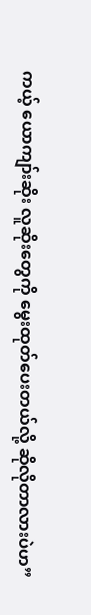ကယ့် ယောကျာ်းဆိုး လူဆိုးတွေကို မွေးထုတ်ပေးတယ်လို့ ဆိုလိုတာလားပဲဟ”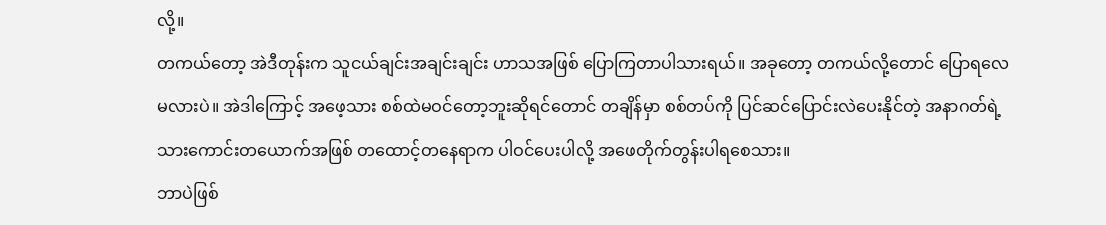လို့။
တကယ်တော့ အဲဒီတုန်းက သူငယ်ချင်းအချင်းချင်း ဟာသအဖြစ် ပြောကြတာပါသားရယ်။ အခုတော့ တကယ်လို့တောင် ပြောရလေမလားပဲ။ အဲဒါကြောင့် အဖေ့သား စစ်ထဲမဝင်တော့ဘူးဆိုရင်တောင် တချိန်မှာ စစ်တပ်ကို ပြင်ဆင်ပြောင်းလဲပေးနိုင်တဲ့ အနာဂတ်ရဲ့ သားကောင်းတယောက်အဖြစ် တထောင့်တနေရာက ပါဝင်ပေးပါလို့ အဖေတိုက်တွန်းပါရစေသား။
ဘာပဲဖြစ်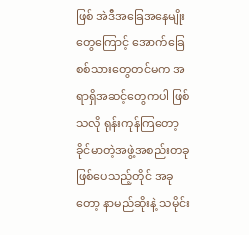ဖြစ် အဲဒီအခြေအနေမျိုးတွေကြောင့် အောက်ခြေစစ်သားတွေတင်မက အရာရှိအဆင့်တွေကပါ ဖြစ်သလို ရုန်းကုန်ကြတော့ ခိုင်မာတဲ့အဖွဲ့အစည်းတခု ဖြစ်ပေသည့်တိုင် အခုတော့ နာမည်ဆိုးနဲ့ သမိုင်း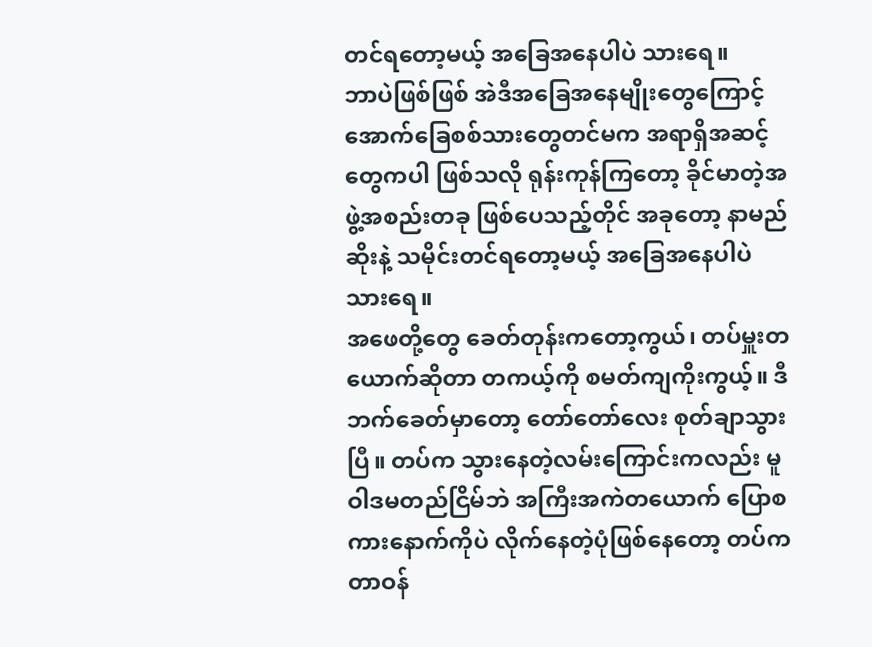တင်ရတော့မယ့် အခြေအနေပါပဲ သားရေ။
ဘာပဲဖြစ်ဖြစ် အဲဒီအခြေအနေမျိုးတွေကြောင့် အောက်ခြေစစ်သားတွေတင်မက အရာရှိအဆင့်တွေကပါ ဖြစ်သလို ရုန်းကုန်ကြတော့ ခိုင်မာတဲ့အဖွဲ့အစည်းတခု ဖြစ်ပေသည့်တိုင် အခုတော့ နာမည်ဆိုးနဲ့ သမိုင်းတင်ရတော့မယ့် အခြေအနေပါပဲ သားရေ။
အဖေတို့တွေ ခေတ်တုန်းကတော့ကွယ်၊ တပ်မှူးတယောက်ဆိုတာ တကယ့်ကို စမတ်ကျကိုးကွယ့်။ ဒီဘက်ခေတ်မှာတော့ တော်တော်လေး စုတ်ချာသွားပြီ။ တပ်က သွားနေတဲ့လမ်းကြောင်းကလည်း မူဝါဒမတည်ငြိမ်ဘဲ အကြီးအကဲတယောက် ပြောစကားနောက်ကိုပဲ လိုက်နေတဲ့ပုံဖြစ်နေတော့ တပ်က တာဝန်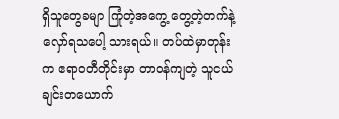ရှိသူတွေခမျာ ကြုံတဲ့အကွေ့ တွေ့တဲ့တက်နဲ့ လှော်ရသပေါ့ သားရယ်။ တပ်ထဲမှာတုန်းက ဧရာဝတီတိုင်းမှာ တာဝန်ကျတဲ့ သူငယ်ချင်းတယောက်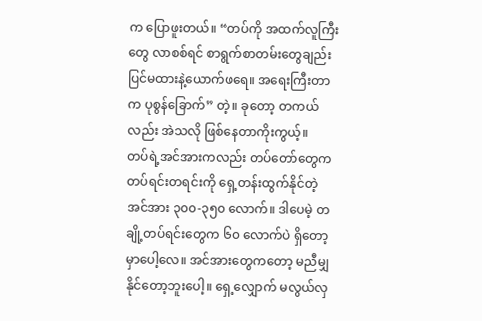က ပြောဖူးတယ်။ “တပ်ကို အထက်လူကြီးတွေ လာစစ်ရင် စာရွက်စာတမ်းတွေချည်း ပြင်မထားနဲ့ယောက်ဖရေ။ အရေးကြီးတာက ပုစွန်ခြောက်” တဲ့။ ခုတော့ တကယ်လည်း အဲသလို ဖြစ်နေတာကိုးကွယ့်။
တပ်ရဲ့အင်အားကလည်း တပ်တော်တွေက တပ်ရင်းတရင်းကို ရှေ့တန်းထွက်နိုင်တဲ့အင်အား ၃၀၀-၃၅၀ လောက်။ ဒါပေမဲ့ တချို့တပ်ရင်းတွေက ၆၀ လောက်ပဲ ရှိတော့မှာပေါ့လေ။ အင်အားတွေကတော့ မညီမျှနိုင်တော့ဘူးပေါ့။ ရှေ့လျှောက် မလွယ်လှ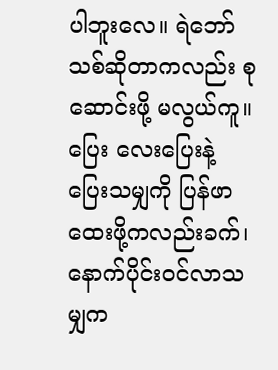ပါဘူးလေ။ ရဲဘော်သစ်ဆိုတာကလည်း စုဆောင်းဖို့ မလွယ်ကူ။ ပြေး လေးပြေးနဲ့ ပြေးသမျှကို ပြန်ဖာထေးဖို့ကလည်းခက်၊ နောက်ပိုင်းဝင်လာသမျှက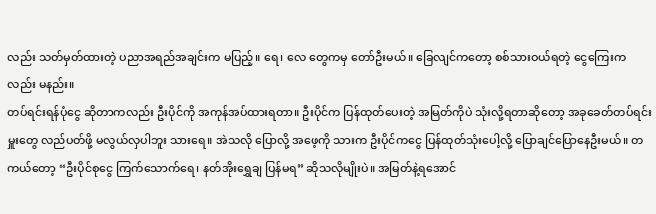လည်း သတ်မှတ်ထားတဲ့ ပညာအရည်အချင်းက မပြည့်။ ရေ၊ လေ တွေကမှ တော်ဦးမယ်။ ခြေလျင်ကတော့ စစ်သားဝယ်ရတဲ့ ငွေကြေးကလည်း မနည်း။
တပ်ရင်းရန်ပုံငွေ ဆိုတာကလည်း ဦးပိုင်ကို အကုန်အပ်ထားရတာ။ ဦးပိုင်က ပြန်ထုတ်ပေးတဲ့ အမြတ်ကိုပဲ သုံးလို့ရတာဆိုတော့ အခုခေတ်တပ်ရင်းမှူးတွေ လည်ပတ်ဖို့ မလွယ်လှပါဘူး သားရေ။ အဲသလို ပြောလို့ အဖေ့ကို သားက ဦးပိုင်ကငွေ ပြန်ထုတ်သုံးပေါ့လို့ ပြောချင်ပြောနေဦးမယ်။ တကယ်တော့ “ဦးပိုင်စုငွေ ကြက်သောက်ရေ၊ နတ်အိုးရွှေချ ပြန်မရ” ဆိုသလိုမျိုးပဲ။ အမြတ်နဲ့ရအောင်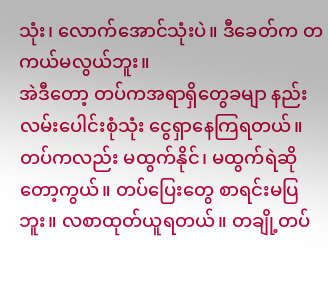သုံး၊ လောက်အောင်သုံးပဲ။ ဒီခေတ်က တကယ်မလွယ်ဘူး။
အဲဒီတော့ တပ်ကအရာရှိတွေခမျာ နည်းလမ်းပေါင်းစုံသုံး ငွေရှာနေကြရတယ်။ တပ်ကလည်း မထွက်နိုင်၊ မထွက်ရဲဆိုတော့ကွယ်။ တပ်ပြေးတွေ စာရင်းမပြဘူး။ လစာထုတ်ယူရတယ်။ တချို့တပ်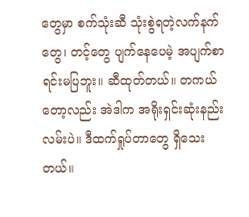တွေမှာ စက်သုံးဆီ သုံးစွဲရတဲ့လက်နက်တွေ၊ တင့်တွေ ပျက်နေပေမဲ့ အပျက်စာရင်းမပြဘူး။ ဆီထုတ်တယ်။ တကယ်တော့လည်း အဲဒါက အရိုးရှင်းဆုံးနည်းလမ်းပဲ။ ဒီထက်ရှုပ်တာတွေ ရှိသေးတယ်။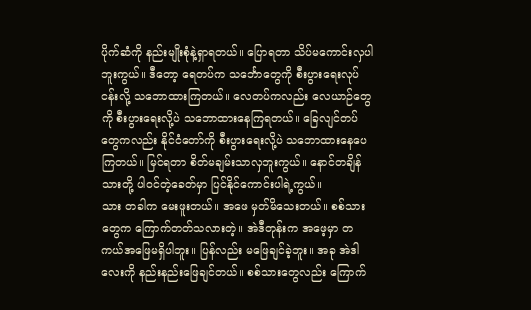ပိုက်ဆံကို နည်းမျိုးစုံနဲ့ရှာရတယ်။ ပြောရတာ သိပ်မကောင်းလှပါဘူးကွယ်။ ဒီတော့ ရေတပ်က သင်္ဘောတွေကို စီးပွားရေးလုပ်ငန်းလို့ သဘောထားကြတယ်။ လေတပ်ကလည်း လေယာဉ်တွေကို စီးပွားရေးလို့ပဲ သဘောထားနေကြရတယ်။ ခြေလျင်တပ်တွေကလည်း နိုင်ငံတော်ကို စီးပွားရေးလို့ပဲ သဘောထားနေပေကြတယ်။ မြင်ရတာ စိတ်မချမ်းသာလှဘူးကွယ်။ နောင်တချိန် သားတို့ ပါဝင်တဲ့ခေတ်မှာ ပြင်နိုင်ကောင်းပါရဲ့ကွယ်။
သား တခါက မေးဖူးတယ်။ အဖေ မှတ်မိသေးတယ်။ စစ်သားတွေက ကြောက်တတ်သလားတဲ့။ အဲဒီတုန်းက အဖေ့မှာ တကယ်အဖြေမရှိပါဘူး။ ပြန်လည်း မဖြေချင်ခဲ့ဘူး။ အခု အဲဒါလေးကို နည်းနည်းဖြေချင်တယ်။ စစ်သားတွေလည်း ကြောက်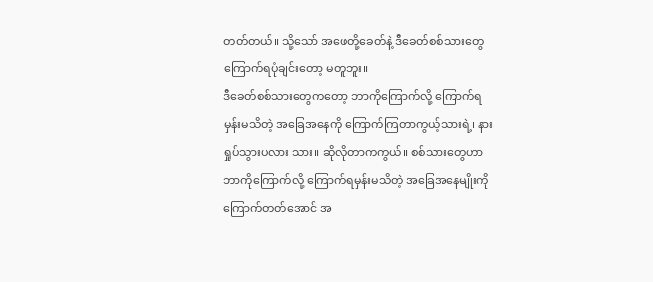တတ်တယ်။ သို့သော် အဖေတို့ခေတ်နဲ့ ဒီခေတ်စစ်သားတွေ ကြောက်ရပုံချင်းတော့ မတူဘူး။
ဒီခေတ်စစ်သားတွေကတော့ ဘာကိုကြောက်လို့ ကြောက်ရမှန်းမသိတဲ့ အခြေအနေကို ကြောက်ကြတာကွယ့်သားရဲ့၊ နားရှုပ်သွားပလား သား။ ဆိုလိုတာကကွယ်။ စစ်သားတွေဟာ ဘာကိုကြောက်လို့ ကြောက်ရမှန်းမသိတဲ့ အခြေအနေမျိုးကို ကြောက်တတ်အောင် အ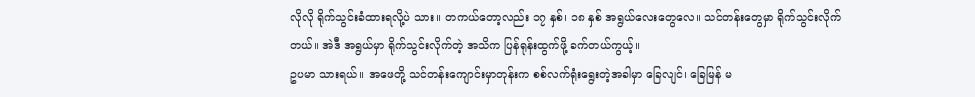လိုလို ရိုက်သွင်းခံထားရလို့ပဲ သား။ တကယ်တော့လည်း ၁၇ နှစ်၊ ၁၈ နှစ် အရွယ်လေးတွေလေ။ သင်တန်းတွေမှာ ရိုက်သွင်းလိုက်တယ်။ အဲဒီ အရွယ်မှာ ရိုက်သွင်းလိုက်တဲ့ အသိက ပြန်ရုန်းထွက်ဖို့ ခက်တယ်ကွယ့်။
ဥပမာ သားရယ်။ အဖေတို့ သင်တန်းကျောင်းမှာတုန်းက စစ်လက်ရုံးရွေးတဲ့အခါမှာ ခြေလျင်၊ ခြေမြန် မ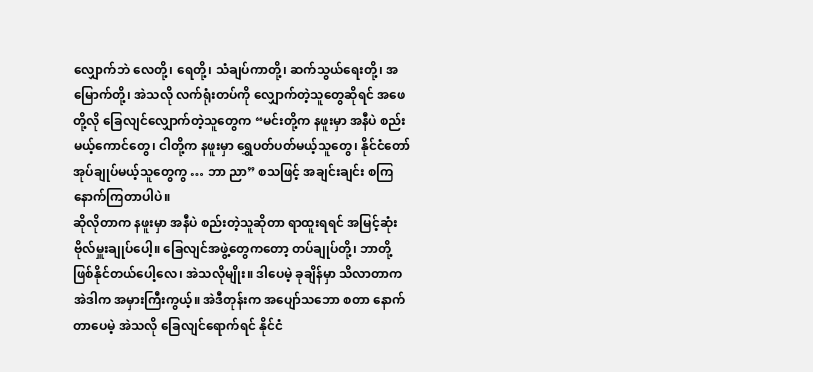လျှောက်ဘဲ လေတို့၊ ရေတို့၊ သံချပ်ကာတို့၊ ဆက်သွယ်ရေးတို့၊ အမြောက်တို့၊ အဲသလို လက်ရုံးတပ်ကို လျှောက်တဲ့သူတွေဆိုရင် အဖေတို့လို ခြေလျင်လျှောက်တဲ့သူတွေက “မင်းတို့က နဖူးမှာ အနီပဲ စည်းမယ့်ကောင်တွေ၊ ငါတို့က နဖူးမှာ ရွှေပတ်ပတ်မယ့်သူတွေ၊ နိုင်ငံတော် အုပ်ချုပ်မယ့်သူတွေကွ … ဘာ ညာ” စသဖြင့် အချင်းချင်း စကြ နောက်ကြတာပါပဲ။
ဆိုလိုတာက နဖူးမှာ အနီပဲ စည်းတဲ့သူဆိုတာ ရာထူးရရင် အမြင့်ဆုံး ဗိုလ်မှူးချုပ်ပေါ့။ ခြေလျင်အဖွဲ့တွေကတော့ တပ်ချုပ်တို့၊ ဘာတို့ ဖြစ်နိုင်တယ်ပေါ့လေ၊ အဲသလိုမျိုး။ ဒါပေမဲ့ ခုချိန်မှာ သိလာတာက အဲဒါက အမှားကြီးကွယ့်။ အဲဒီတုန်းက အပျော်သဘော စတာ နောက်တာပေမဲ့ အဲသလို ခြေလျင်ရောက်ရင် နိုင်ငံ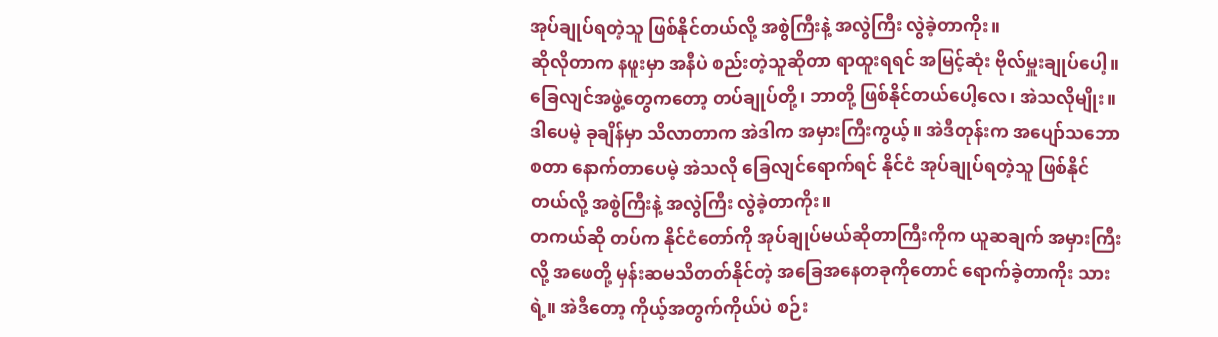အုပ်ချုပ်ရတဲ့သူ ဖြစ်နိုင်တယ်လို့ အစွဲကြီးနဲ့ အလွဲကြီး လွဲခဲ့တာကိုး။
ဆိုလိုတာက နဖူးမှာ အနီပဲ စည်းတဲ့သူဆိုတာ ရာထူးရရင် အမြင့်ဆုံး ဗိုလ်မှူးချုပ်ပေါ့။ ခြေလျင်အဖွဲ့တွေကတော့ တပ်ချုပ်တို့၊ ဘာတို့ ဖြစ်နိုင်တယ်ပေါ့လေ၊ အဲသလိုမျိုး။ ဒါပေမဲ့ ခုချိန်မှာ သိလာတာက အဲဒါက အမှားကြီးကွယ့်။ အဲဒီတုန်းက အပျော်သဘော စတာ နောက်တာပေမဲ့ အဲသလို ခြေလျင်ရောက်ရင် နိုင်ငံ အုပ်ချုပ်ရတဲ့သူ ဖြစ်နိုင်တယ်လို့ အစွဲကြီးနဲ့ အလွဲကြီး လွဲခဲ့တာကိုး။
တကယ်ဆို တပ်က နိုင်ငံတော်ကို အုပ်ချုပ်မယ်ဆိုတာကြီးကိုက ယူဆချက် အမှားကြီးလို့ အဖေတို့ မှန်းဆမသိတတ်နိုင်တဲ့ အခြေအနေတခုကိုတောင် ရောက်ခဲ့တာကိုး သားရဲ့။ အဲဒီတော့ ကိုယ့်အတွက်ကိုယ်ပဲ စဉ်း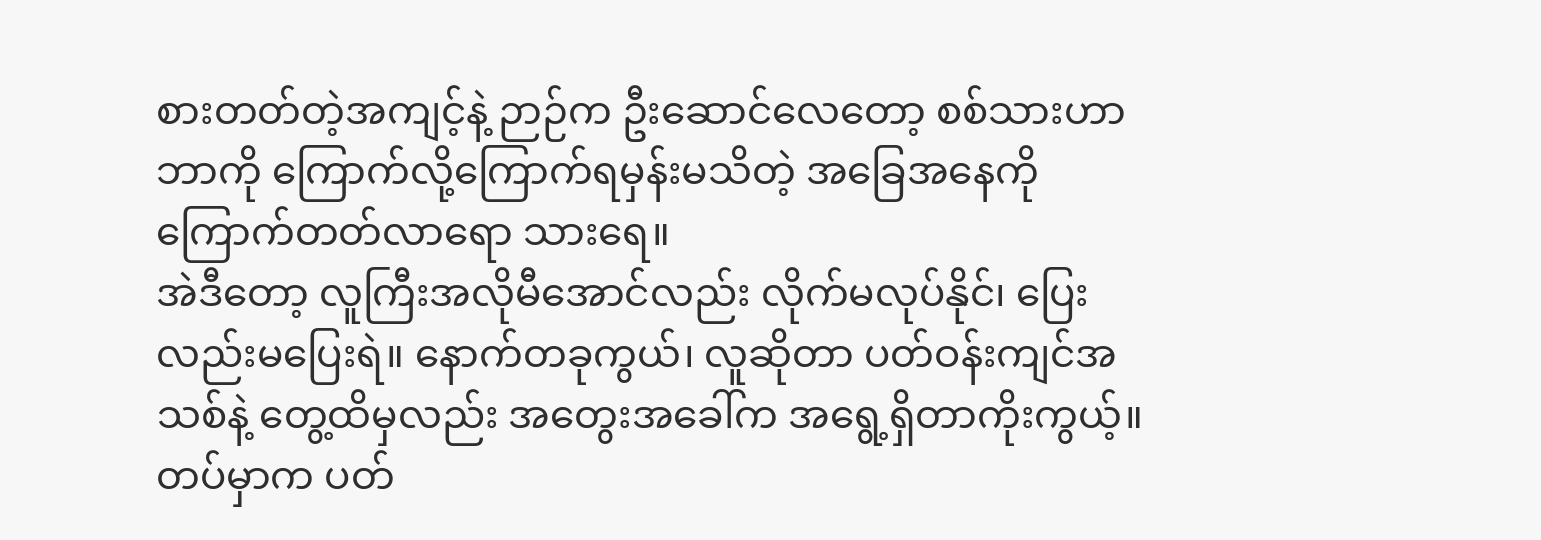စားတတ်တဲ့အကျင့်နဲ့ ဉာဉ်က ဦးဆောင်လေတော့ စစ်သားဟာ ဘာကို ကြောက်လို့ကြောက်ရမှန်းမသိတဲ့ အခြေအနေကို ကြောက်တတ်လာရော သားရေ။
အဲဒီတော့ လူကြီးအလိုမီအောင်လည်း လိုက်မလုပ်နိုင်၊ ပြေးလည်းမပြေးရဲ။ နောက်တခုကွယ်၊ လူဆိုတာ ပတ်ဝန်းကျင်အသစ်နဲ့ တွေ့ထိမှလည်း အတွေးအခေါ်က အရွေ့ရှိတာကိုးကွယ့်။ တပ်မှာက ပတ်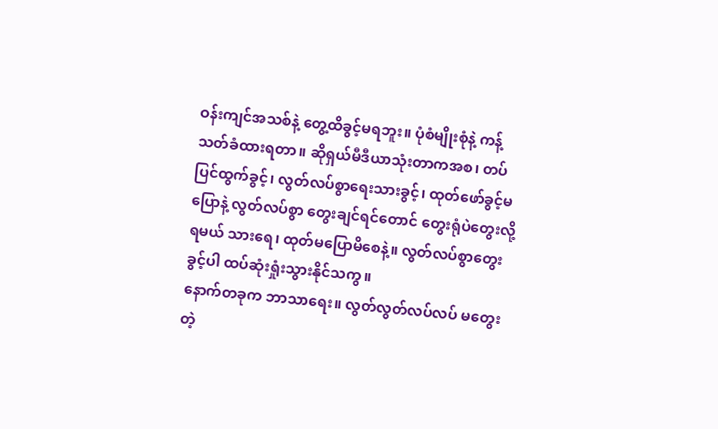ဝန်းကျင်အသစ်နဲ့ တွေ့ထိခွင့်မရဘူး။ ပုံစံမျိုးစုံနဲ့ ကန့်သတ်ခံထားရတာ။ ဆိုရှယ်မီဒီယာသုံးတာကအစ၊ တပ်ပြင်ထွက်ခွင့်၊ လွတ်လပ်စွာရေးသားခွင့်၊ ထုတ်ဖော်ခွင့်မပြောနဲ့ လွတ်လပ်စွာ တွေးချင်ရင်တောင် တွေးရုံပဲတွေးလို့ရမယ် သားရေ၊ ထုတ်မပြောမိစေနဲ့။ လွတ်လပ်စွာတွေးခွင့်ပါ ထပ်ဆုံးရှုံးသွားနိုင်သကွ။
နောက်တခုက ဘာသာရေး။ လွတ်လွတ်လပ်လပ် မတွေးတဲ့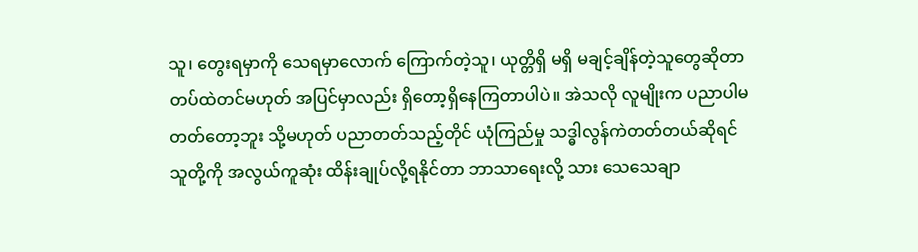သူ၊ တွေးရမှာကို သေရမှာလောက် ကြောက်တဲ့သူ၊ ယုတ္တိရှိ မရှိ မချင့်ချိန်တဲ့သူတွေဆိုတာ တပ်ထဲတင်မဟုတ် အပြင်မှာလည်း ရှိတော့ရှိနေကြတာပါပဲ။ အဲသလို လူမျိုးက ပညာပါမတတ်တော့ဘူး သို့မဟုတ် ပညာတတ်သည့်တိုင် ယုံကြည်မှု သဒ္ဓါလွန်ကဲတတ်တယ်ဆိုရင် သူတို့ကို အလွယ်ကူဆုံး ထိန်းချုပ်လို့ရနိုင်တာ ဘာသာရေးလို့ သား သေသေချာ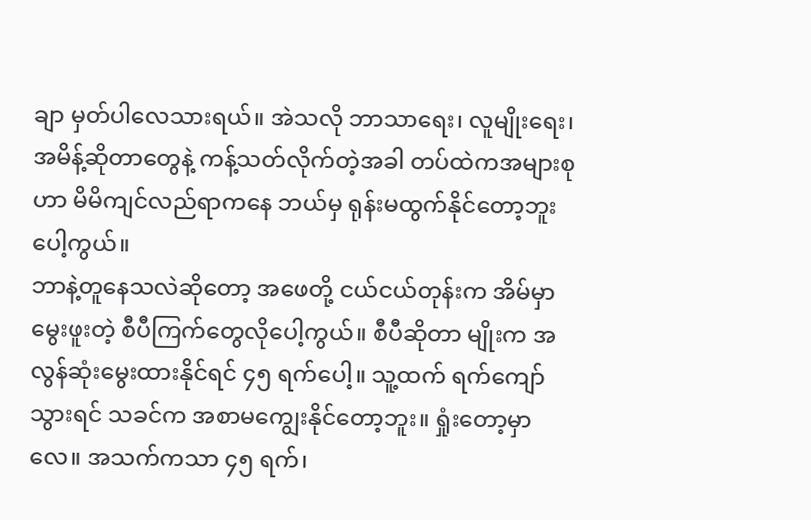ချာ မှတ်ပါလေသားရယ်။ အဲသလို ဘာသာရေး၊ လူမျိုးရေး၊ အမိန့်ဆိုတာတွေနဲ့ ကန့်သတ်လိုက်တဲ့အခါ တပ်ထဲကအများစုဟာ မိမိကျင်လည်ရာကနေ ဘယ်မှ ရုန်းမထွက်နိုင်တော့ဘူးပေါ့ကွယ်။
ဘာနဲ့တူနေသလဲဆိုတော့ အဖေတို့ ငယ်ငယ်တုန်းက အိမ်မှာမွေးဖူးတဲ့ စီပီကြက်တွေလိုပေါ့ကွယ်။ စီပီဆိုတာ မျိုးက အလွန်ဆုံးမွေးထားနိုင်ရင် ၄၅ ရက်ပေါ့။ သူ့ထက် ရက်ကျော်သွားရင် သခင်က အစာမကျွေးနိုင်တော့ဘူး။ ရှုံးတော့မှာလေ။ အသက်ကသာ ၄၅ ရက်၊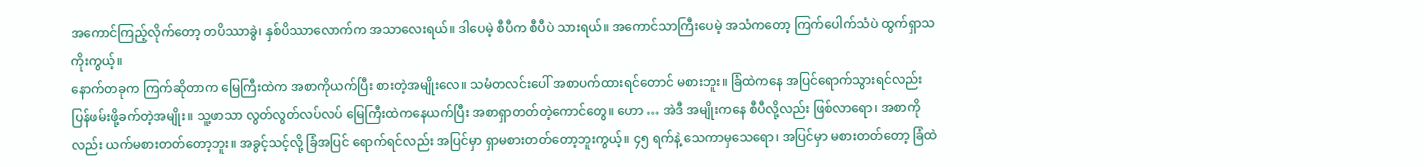အကောင်ကြည့်လိုက်တော့ တပိဿာခွဲ၊ နှစ်ပိဿာလောက်က အသာလေးရယ်။ ဒါပေမဲ့ စီပီက စီပီပဲ သားရယ်။ အကောင်သာကြီးပေမဲ့ အသံကတော့ ကြက်ပေါက်သံပဲ ထွက်ရှာသကိုးကွယ့်။
နောက်တခုက ကြက်ဆိုတာက မြေကြီးထဲက အစာကိုယက်ပြီး စားတဲ့အမျိုးလေ။ သမံတလင်းပေါ် အစာပက်ထားရင်တောင် မစားဘူး။ ခြံထဲကနေ အပြင်ရောက်သွားရင်လည်း ပြန်ဖမ်းဖို့ခက်တဲ့အမျိုး။ သူ့ဖာသာ လွတ်လွတ်လပ်လပ် မြေကြီးထဲကနေယက်ပြီး အစာရှာတတ်တဲ့ကောင်တွေ။ ဟော … အဲဒီ အမျိုးကနေ စီပီလို့လည်း ဖြစ်လာရော၊ အစာကိုလည်း ယက်မစားတတ်တော့ဘူး။ အခွင့်သင့်လို့ ခြံအပြင် ရောက်ရင်လည်း အပြင်မှာ ရှာမစားတတ်တော့ဘူးကွယ့်။ ၄၅ ရက်နဲ့ သေကာမှသေရော၊ အပြင်မှာ မစားတတ်တော့ ခြံထဲ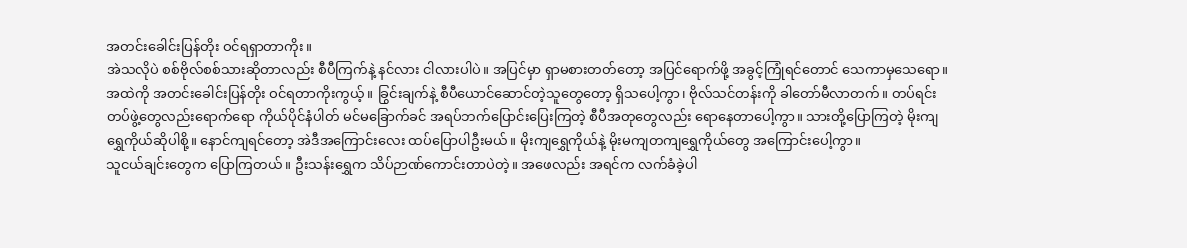အတင်းခေါင်းပြန်တိုး ဝင်ရရှာတာကိုး။
အဲသလိုပဲ စစ်ဗိုလ်စစ်သားဆိုတာလည်း စီပီကြက်နဲ့ နင်လား ငါလားပါပဲ။ အပြင်မှာ ရှာမစားတတ်တော့ အပြင်ရောက်ဖို့ အခွင့်ကြုံရင်တောင် သေကာမှသေရော။ အထဲကို အတင်းခေါင်းပြန်တိုး ဝင်ရတာကိုးကွယ့်။ ခြွင်းချက်နဲ့ စီပီယောင်ဆောင်တဲ့သူတွေတော့ ရှိသပေါ့ကွာ၊ ဗိုလ်သင်တန်းကို ခါတော်မီလာတက်။ တပ်ရင်းတပ်ဖွဲ့တွေလည်းရောက်ရော ကိုယ်ပိုင်နံပါတ် မင်မခြောက်ခင် အရပ်ဘက်ပြောင်းပြေးကြတဲ့ စီပီအတုတွေလည်း ရောနေတာပေါ့ကွာ။ သားတို့ပြောကြတဲ့ မိုးကျရွှေကိုယ်ဆိုပါစို့။ နောင်ကျရင်တော့ အဲဒီအကြောင်းလေး ထပ်ပြောပါဦးမယ်။ မိုးကျရွှေကိုယ်နဲ့ မိုးမကျတကျရွှေကိုယ်တွေ အကြောင်းပေါ့ကွာ။
သူငယ်ချင်းတွေက ပြောကြတယ်။ ဦးသန်းရွှေက သိပ်ဉာဏ်ကောင်းတာပဲတဲ့။ အဖေလည်း အရင်က လက်ခံခဲ့ပါ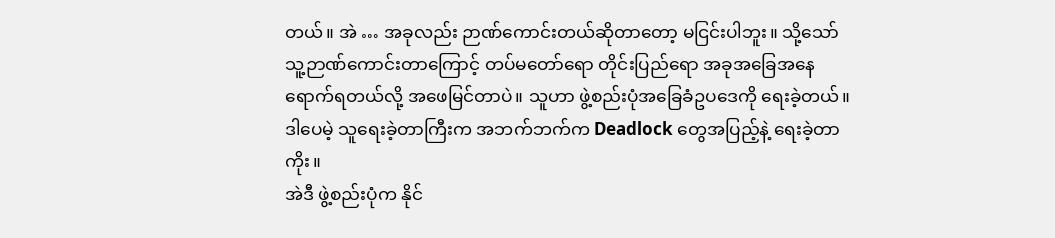တယ်။ အဲ … အခုလည်း ဉာဏ်ကောင်းတယ်ဆိုတာတော့ မငြင်းပါဘူး။ သို့သော် သူ့ဉာဏ်ကောင်းတာကြောင့် တပ်မတော်ရော တိုင်းပြည်ရော အခုအခြေအနေ ရောက်ရတယ်လို့ အဖေမြင်တာပဲ။ သူဟာ ဖွဲ့စည်းပုံအခြေခံဥပဒေကို ရေးခဲ့တယ်။ ဒါပေမဲ့ သူရေးခဲ့တာကြီးက အဘက်ဘက်က Deadlock တွေအပြည့်နဲ့ ရေးခဲ့တာကိုး။
အဲဒီ ဖွဲ့စည်းပုံက နိုင်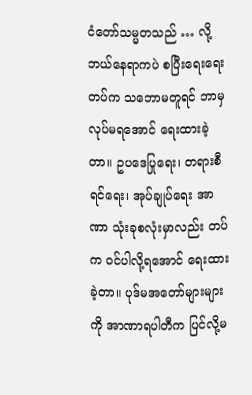ငံတော်သမ္မတသည် … လို့ ဘယ်နေရာကပဲ စပြီးရေးရေး တပ်က သဘောမတူရင် ဘာမှလုပ်မရအောင် ရေးထားခဲ့တာ။ ဥပဒေပြုရေး၊ တရားစီရင်ရေး၊ အုပ်ချုပ်ရေး အာဏာ သုံးခုစလုံးမှာလည်း တပ်က ဝင်ပါလို့ရအောင် ရေးထားခဲ့တာ။ ပုဒ်မအတော်များများကို အာဏာရပါတီက ပြင်လို့မ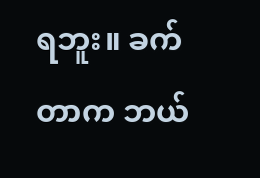ရဘူး။ ခက်တာက ဘယ်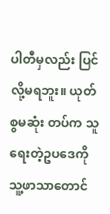ပါတီမှလည်း ပြင်လို့မရဘူး။ ယုတ်စွမဆုံး တပ်က သူရေးတဲ့ဥပဒေကို သူ့ဖာသာတောင်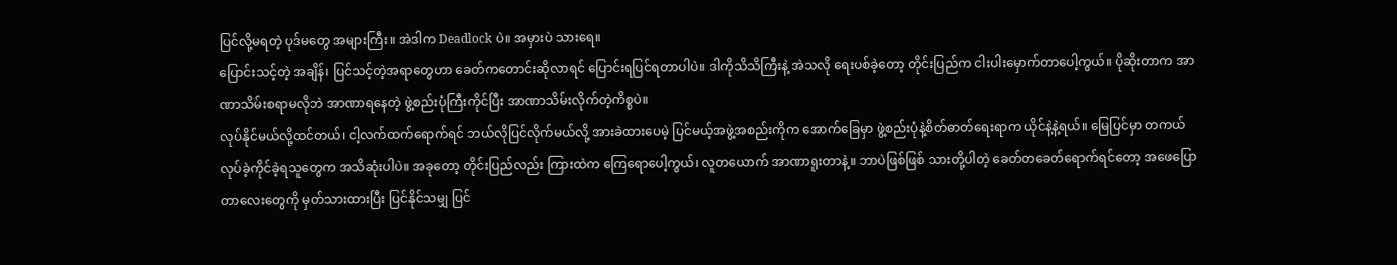ပြင်လို့မရတဲ့ ပုဒ်မတွေ အများကြီး။ အဲဒါက Deadlock ပဲ။ အမှားပဲ သားရေ။
ပြောင်းသင့်တဲ့ အချိန်၊ ပြင်သင့်တဲ့အရာတွေဟာ ခေတ်ကတောင်းဆိုလာရင် ပြောင်းရပြင်ရတာပါပဲ။ ဒါကိုသိသိကြီးနဲ့ အဲသလို ရေးပစ်ခဲ့တော့ တိုင်းပြည်က ငါးပါးမှောက်တာပေါ့ကွယ်။ ပိုဆိုးတာက အာဏာသိမ်းစရာမလိုဘဲ အာဏာရနေတဲ့ ဖွဲ့စည်းပုံကြီးကိုင်ပြီး အာဏာသိမ်းလိုက်တဲ့ကိစ္စပဲ။
လုပ်နိုင်မယ်လို့ထင်တယ်၊ ငါ့လက်ထက်ရောက်ရင် ဘယ်လိုပြင်လိုက်မယ်လို့ အားခဲထားပေမဲ့ ပြင်မယ့်အဖွဲ့အစည်းကိုက အောက်ခြေမှာ ဖွဲ့စည်းပုံနဲ့စိတ်ဓာတ်ရေးရာက ယိုင်နဲ့နဲ့ရယ်။ မြေပြင်မှာ တကယ်လုပ်ခဲ့ကိုင်ခဲ့ရသူတွေက အသိဆုံးပါပဲ။ အခုတော့ တိုင်းပြည်လည်း ကြားထဲက ကြေရောပေါ့ကွယ်၊ လူတယောက် အာဏာရူးတာနဲ့။ ဘာပဲဖြစ်ဖြစ် သားတို့ပါတဲ့ ခေတ်တခေတ်ရောက်ရင်တော့ အဖေပြောတာလေးတွေကို မှတ်သားထားပြီး ပြင်နိုင်သမျှ ပြင်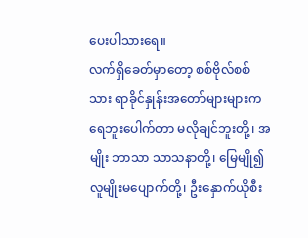ပေးပါသားရေ။
လက်ရှိခေတ်မှာတော့ စစ်ဗိုလ်စစ်သား ရာခိုင်နှုန်းအတော်များများက ရေဘူးပေါက်တာ မလိုချင်ဘူးတို့၊ အမျိုး ဘာသာ သာသနာတို့၊ မြေမျို၍လူမျိုးမပျောက်တို့၊ ဦးနှောက်ယိုစီး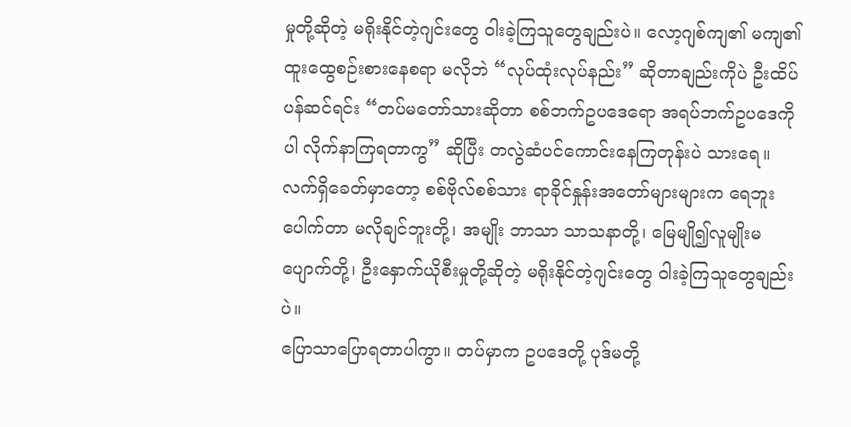မှုတို့ဆိုတဲ့ မရိုးနိုင်တဲ့ဂျင်းတွေ ဝါးခဲ့ကြသူတွေချည်းပဲ။ လော့ဂျစ်ကျ၏ မကျ၏ ထူးထွေစဉ်းစားနေစရာ မလိုဘဲ “လုပ်ထုံးလုပ်နည်း” ဆိုတာချည်းကိုပဲ ဦးထိပ်ပန်ဆင်ရင်း “တပ်မတော်သားဆိုတာ စစ်ဘက်ဥပဒေရော အရပ်ဘက်ဥပဒေကိုပါ လိုက်နာကြရတာကွ” ဆိုပြီး တလွဲဆံပင်ကောင်းနေကြတုန်းပဲ သားရေ။
လက်ရှိခေတ်မှာတော့ စစ်ဗိုလ်စစ်သား ရာခိုင်နှုန်းအတော်များများက ရေဘူးပေါက်တာ မလိုချင်ဘူးတို့၊ အမျိုး ဘာသာ သာသနာတို့၊ မြေမျို၍လူမျိုးမပျောက်တို့၊ ဦးနှောက်ယိုစီးမှုတို့ဆိုတဲ့ မရိုးနိုင်တဲ့ဂျင်းတွေ ဝါးခဲ့ကြသူတွေချည်းပဲ။
ပြောသာပြောရတာပါကွာ။ တပ်မှာက ဥပဒေတို့ ပုဒ်မတို့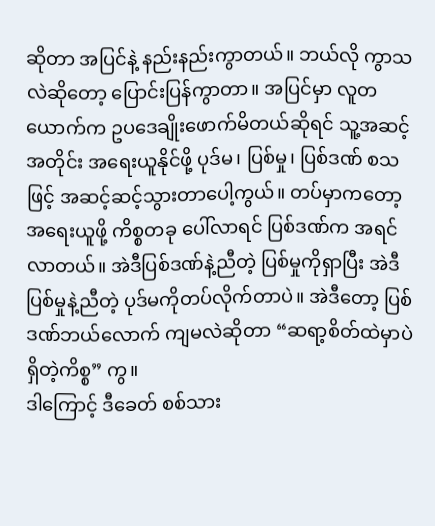ဆိုတာ အပြင်နဲ့ နည်းနည်းကွာတယ်။ ဘယ်လို ကွာသလဲဆိုတော့ ပြောင်းပြန်ကွာတာ။ အပြင်မှာ လူတယောက်က ဥပဒေချိုးဖောက်မိတယ်ဆိုရင် သူ့အဆင့်အတိုင်း အရေးယူနိုင်ဖို့ ပုဒ်မ၊ ပြစ်မှု၊ ပြစ်ဒဏ် စသဖြင့် အဆင့်ဆင့်သွားတာပေါ့ကွယ်။ တပ်မှာကတော့ အရေးယူဖို့ ကိစ္စတခု ပေါ်လာရင် ပြစ်ဒဏ်က အရင်လာတယ်။ အဲဒီပြစ်ဒဏ်နဲ့ညီတဲ့ ပြစ်မှုကိုရှာပြီး အဲဒီပြစ်မှုနဲ့ညီတဲ့ ပုဒ်မကိုတပ်လိုက်တာပဲ။ အဲဒီတော့ ပြစ်ဒဏ်ဘယ်လောက် ကျမလဲဆိုတာ “ဆရာ့စိတ်ထဲမှာပဲ ရှိတဲ့ကိစ္စ” ကွ။
ဒါကြောင့် ဒီခေတ် စစ်သား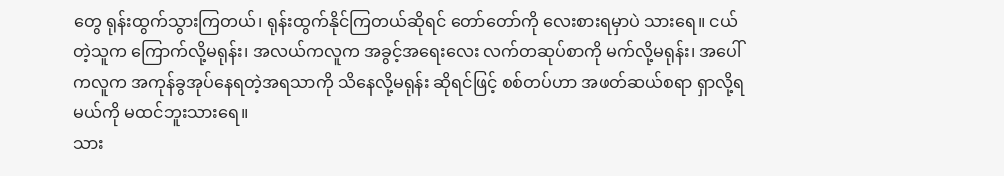တွေ ရုန်းထွက်သွားကြတယ်၊ ရုန်းထွက်နိုင်ကြတယ်ဆိုရင် တော်တော်ကို လေးစားရမှာပဲ သားရေ။ ငယ်တဲ့သူက ကြောက်လို့မရုန်း၊ အလယ်ကလူက အခွင့်အရေးလေး လက်တဆုပ်စာကို မက်လို့မရုန်း၊ အပေါ်ကလူက အကုန်ခွအုပ်နေရတဲ့အရသာကို သိနေလို့မရုန်း ဆိုရင်ဖြင့် စစ်တပ်ဟာ အဖတ်ဆယ်စရာ ရှာလို့ရမယ်ကို မထင်ဘူးသားရေ။
သား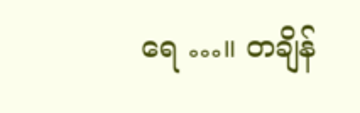ရေ …။ တချိန်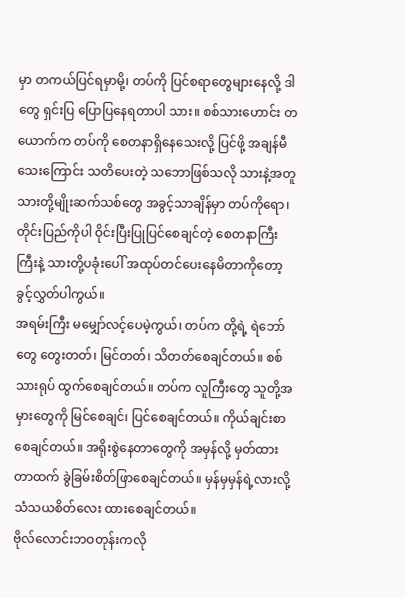မှာ တကယ်ပြင်ရမှာမို့၊ တပ်ကို ပြင်စရာတွေများနေလို့ ဒါတွေ ရှင်းပြ ပြောပြနေရတာပါ သား။ စစ်သားဟောင်း တယောက်က တပ်ကို စေတနာရှိနေသေးလို့ ပြင်ဖို့ အချန်မီသေးကြောင်း သတိပေးတဲ့ သဘောဖြစ်သလို သားနဲ့အတူ သားတို့မျိုးဆက်သစ်တွေ အခွင့်သာချိန်မှာ တပ်ကိုရော၊ တိုင်းပြည်ကိုပါ ဝိုင်းပြီးပြုပြင်စေချင်တဲ့ စေတနာကြီးကြီးနဲ့ သားတို့ပခုံးပေါ် အထုပ်တင်ပေးနေမိတာကိုတော့ ခွင့်လွှတ်ပါကွယ်။
အရမ်းကြီး မမျှော်လင့်ပေမဲ့ကွယ်၊ တပ်က တို့ရဲ့ ရဲဘော်တွေ တွေးတတ်၊ မြင်တတ်၊ သိတတ်စေချင်တယ်။ စစ်သားရုပ် ထွက်စေချင်တယ်။ တပ်က လူကြီးတွေ သူတို့အမှားတွေကို မြင်စေချင်၊ ပြင်စေချင်တယ်။ ကိုယ်ချင်းစာစေချင်တယ်။ အရိုးစွဲနေတာတွေကို အမှန်လို့ မှတ်ထားတာထက် ခွဲခြမ်းစိတ်ဖြာစေချင်တယ်။ မှန်မှမှန်ရဲ့လားလို့ သံသယစိတ်လေး ထားစေချင်တယ်။
ဗိုလ်လောင်းဘဝတုန်းကလို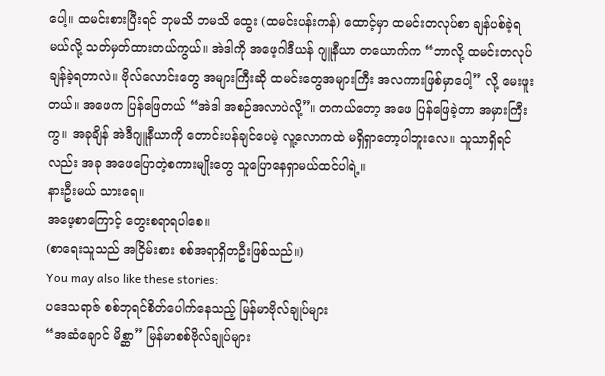ပေါ့။ ထမင်းစားပြီးရင် ဘုမသိ ဘမသိ ထွေး (ထမင်းပန်းကန်) ထောင့်မှာ ထမင်းတလုပ်စာ ချန်ပစ်ခဲ့ရမယ်လို့ သတ်မှတ်ထားတယ်ကွယ်။ အဲဒါကို အဖေ့ဂါဒီယန် ဂျူနီယာ တယောက်က “ဘာလို့ ထမင်းတလုပ် ချန်ခဲ့ရတာလဲ။ ဗိုလ်လောင်းတွေ အများကြီးဆို ထမင်းတွေအများကြီး အလကားဖြစ်မှာပေါ့” လို့ မေးဖူးတယ်။ အဖေက ပြန်ဖြေတယ် “အဲဒါ အစဉ်အလာပဲလို့”။ တကယ်တော့ အဖေ ပြန်ဖြေခဲ့တာ အမှားကြီးကွ။ အခုချိန် အဲဒီဂျူနီယာကို တောင်းပန်ချင်ပေမဲ့ လူ့လောကထဲ မရှိရှာတော့ပါဘူးလေ။ သူသာရှိရင်လည်း အခု အဖေပြောတဲ့စကားမျိုးတွေ သူပြောနေရှာမယ်ထင်ပါရဲ့။
နားဦးမယ် သားရေ။
အဖေ့စာကြောင့် တွေးစရာရပါစေ။
(စာရေးသူသည် အငြိမ်းစား စစ်အရာရှိတဦးဖြစ်သည်။)
You may also like these stories:
ပဒေသရာဇ် စစ်ဘုရင်စိတ်ပေါက်နေသည့် မြန်မာဗိုလ်ချုပ်များ
“အဆံချောင် မိစ္ဆာ” မြန်မာစစ်ဗိုလ်ချုပ်များ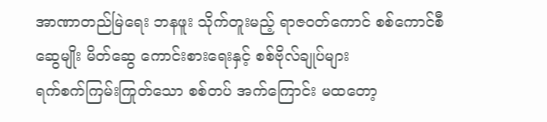အာဏာတည်မြဲရေး ဘနဖူး သိုက်တူးမည့် ရာဇဝတ်ကောင် စစ်ကောင်စီ
ဆွေမျိုး မိတ်ဆွေ ကောင်းစားရေးနှင့် စစ်ဗိုလ်ချုပ်များ
ရက်စက်ကြမ်းကြုတ်သော စစ်တပ် အက်ကြောင်း မထတော့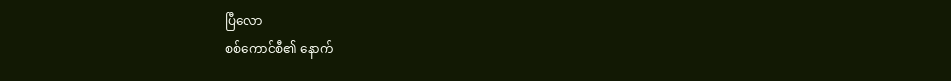ပြီလော
စစ်ကောင်စီ၏ နောက်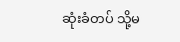ဆုံးခံတပ် သို့မ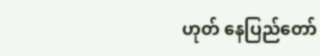ဟုတ် နေပြည်တော်